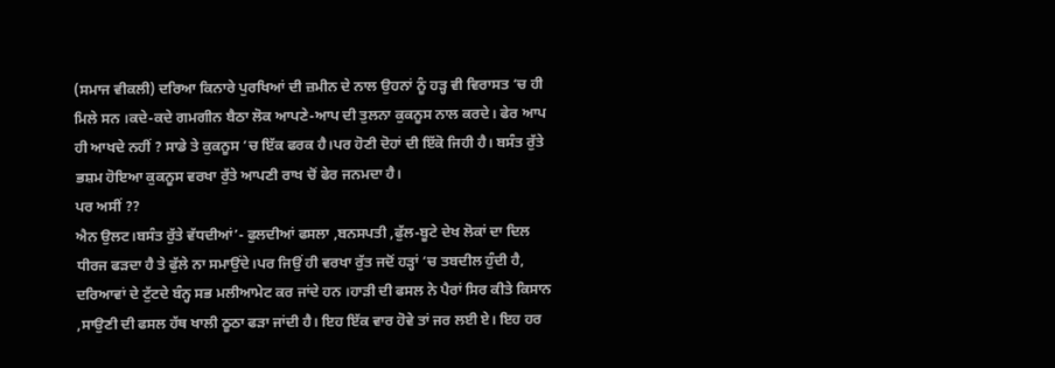(ਸਮਾਜ ਵੀਕਲੀ) ਦਰਿਆ ਕਿਨਾਰੇ ਪੁਰਖਿਆਂ ਦੀ ਜ਼ਮੀਨ ਦੇ ਨਾਲ ਉਹਨਾਂ ਨੂੰ ਹੜ੍ਹ ਵੀ ਵਿਰਾਸਤ ‘ਚ ਹੀ ਮਿਲੇ ਸਨ ।ਕਦੇ-ਕਦੇ ਗਮਗੀਨ ਬੈਠਾ ਲੋਕ ਆਪਣੇ-ਆਪ ਦੀ ਤੁਲਨਾ ਕੁਕਨੂਸ ਨਾਲ ਕਰਦੇ। ਫੇਰ ਆਪ ਹੀ ਆਖਦੇ ਨਹੀਂ ? ਸਾਡੇ ਤੇ ਕੁਕਨੂਸ ‘ਚ ਇੱਕ ਫਰਕ ਹੈ।ਪਰ ਹੋਣੀ ਦੋਹਾਂ ਦੀ ਇੱਕੋ ਜਿਹੀ ਹੈ। ਬਸੰਤ ਰੁੱਤੇ ਭਸ਼ਮ ਹੋਇਆ ਕੁਕਨੂਸ ਵਰਖਾ ਰੁੱਤੇ ਆਪਣੀ ਰਾਖ ਚੋਂ ਫੇਰ ਜਨਮਦਾ ਹੈ।
ਪਰ ਅਸੀਂ ??
ਐਨ ਉਲਟ।ਬਸੰਤ ਰੁੱਤੇ ਵੱਧਦੀਆਂ’- ਫੁਲਦੀਆਂ ਫਸਲਾ ,ਬਨਸਪਤੀ ,ਫੁੱਲ-ਬੂਟੇ ਦੇਖ ਲੋਕਾਂ ਦਾ ਦਿਲ ਧੀਰਜ ਫੜਦਾ ਹੈ ਤੇ ਫੁੱਲੇ ਨਾ ਸਮਾਉਂਦੇ।ਪਰ ਜਿਉਂ ਹੀ ਵਰਖਾ ਰੁੱਤ ਜਦੋਂ ਹੜ੍ਹਾਂ ‘ਚ ਤਬਦੀਲ ਹੁੰਦੀ ਹੈ, ਦਰਿਆਵਾਂ ਦੇ ਟੁੱਟਦੇ ਬੰਨ੍ਹ ਸਭ ਮਲੀਆਮੇਟ ਕਰ ਜਾਂਦੇ ਹਨ ।ਹਾੜੀ ਦੀ ਫਸਲ ਨੇ ਪੈਰਾਂ ਸਿਰ ਕੀਤੇ ਕਿਸਾਨ ,ਸਾਉਣੀ ਦੀ ਫਸਲ ਹੱਥ ਖਾਲੀ ਠੂਠਾ ਫੜਾ ਜਾਂਦੀ ਹੈ। ਇਹ ਇੱਕ ਵਾਰ ਹੋਵੇ ਤਾਂ ਜਰ ਲਈ ਏ। ਇਹ ਹਰ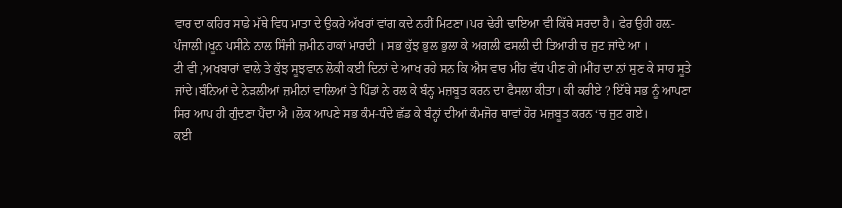ਵਾਰ ਦਾ ਕਹਿਰ ਸਾਡੇ ਮੱਥੇ ਵਿਧ ਮਾਤਾ ਦੇ ਉਕਰੇ ਅੱਖਰਾਂ ਵਾਂਗ ਕਦੇ ਨਹੀਂ ਮਿਟਣਾ।ਪਰ ਢੇਰੀ ਢਾਇਆ ਵੀ ਕਿੱਥੇ ਸਰਦਾ ਹੈ। ਫੇਰ ਉਹੀ ਹਲ਼-ਪੰਜਾਲੀ।ਖੂਨ ਪਸੀਨੇ ਨਾਲ ਸਿੰਜੀ ਜ਼ਮੀਨ ਹਾਕਾਂ ਮਾਰਦੀ । ਸਭ ਕੁੱਝ ਭੁਲ ਭੁਲਾ ਕੇ ਅਗਲੀ ਫਸਲੀ ਦੀ ਤਿਆਰੀ ਚ ਜੁਟ ਜਾਂਦੇ ਆ ।
ਟੀ ਵੀ ,ਅਖਬਾਰਾਂ ਵਾਲੇ ਤੇ ਕੁੱਝ ਸੂਝਵਾਨ ਲੋਕੀ ਕਈ ਦਿਨਾਂ ਦੇ ਆਖ ਰਹੇ ਸਨ ਕਿ ਐਸ ਵਾਰ ਮੀਂਹ ਵੱਧ ਪੀਣ ਗੇ।ਮੀਂਹ ਦਾ ਨਾਂ ਸੁਣ ਕੇ ਸਾਹ ਸੂਤੇ ਜਾਂਦੇ।ਬੰਨਿਆਂ ਦੇ ਨੇੜਲੀਆਂ ਜ਼ਮੀਨਾਂ ਵਾਲਿਆਂ ਤੇ ਪਿੰਡਾਂ ਨੇ ਰਲ ਕੇ ਬੰਨ੍ਹ ਮਜ਼ਬੂਤ ਕਰਨ ਦਾ ਫੈਸਲਾ ਕੀਤਾ। ਕੀ ਕਰੀਏ ? ਇੱਥੇ ਸਭ ਨੂੰ ਆਪਣਾ ਸਿਰ ਆਪ ਹੀ ਗੁੰਦਣਾ ਪੈਂਦਾ ਐ ।ਲੋਕ ਆਪਣੇ ਸਭ ਕੰਮ-ਧੰਦੇ ਛੱਡ ਕੇ ਬੰਨ੍ਹਾਂ ਦੀਆਂ ਕੰਮਜੋਰ ਥਾਵਾਂ ਹੋਰ ਮਜ਼ਬੂਤ ਕਰਨ ‘ਚ ਜੁਟ ਗਏ।
ਕਈ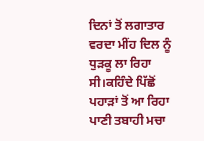ਦਿਨਾਂ ਤੋਂ ਲਗਾਤਾਰ ਵਰਦਾ ਮੀਂਹ ਦਿਲ ਨੂੰ ਧੁੜਕੂ ਲਾ ਰਿਹਾ ਸੀ।ਕਹਿੰਦੇ ਪਿੱਛੋਂ ਪਹਾੜਾਂ ਤੋਂ ਆ ਰਿਹਾ ਪਾਣੀ ਤਬਾਹੀ ਮਚਾ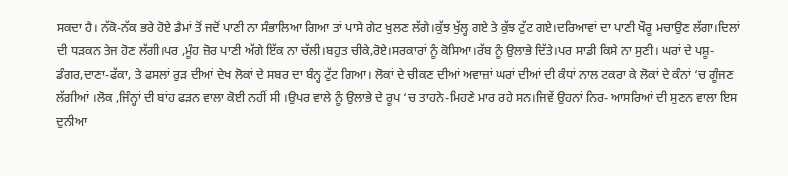ਸਕਦਾ ਹੈ। ਨੱਕੋ-ਨੱਕ ਭਰੇ ਹੋਏ ਡੈਮਾਂ ਤੋਂ ਜਦੋਂ ਪਾਣੀ ਨਾ ਸੰਭਾਲਿਆ ਗਿਆ ਤਾਂ ਪਾਸੇ ਗੇਟ ਖੁਲਣ ਲੱਗੇ।ਕੁੱਝ ਖੁੱਲ੍ਹ ਗਏ ਤੇ ਕੁੱਝ ਟੁੱਟ ਗਏ।ਦਰਿਆਵਾਂ ਦਾ ਪਾਣੀ ਖੌਰੂ ਮਚਾਉਣ ਲੱਗਾ।ਦਿਲਾਂ ਦੀ ਧੜਕਨ ਤੇਜ ਹੋਣ ਲੱਗੀ।ਪਰ ,ਮੂੰਹ ਜ਼ੋਰ ਪਾਣੀ ਅੱਗੇ ਇੱਕ ਨਾ ਚੱਲੀ।ਬਹੁਤ ਚੀਕੇ,ਰੋਏ।ਸਰਕਾਰਾਂ ਨੂੰ ਕੋਸਿਆ।ਰੱਬ ਨੂੰ ਉਲਾਭੇ ਦਿੱਤੇ।ਪਰ ਸਾਡੀ ਕਿਸੇ ਨਾ ਸੁਣੀ। ਘਰਾਂ ਦੇ ਪਸ਼ੂ-ਡੰਗਰ,ਦਾਣਾ-ਫੱਕਾ, ਤੇ ਫਸਲਾਂ ਰੁੜ ਦੀਆਂ ਦੇਖ ਲੋਕਾਂ ਦੇ ਸਬਰ ਦਾ ਬੰਨ੍ਹ ਟੁੱਟ ਗਿਆ। ਲੋਕਾਂ ਦੇ ਚੀਕਣ ਦੀਆਂ ਅਵਾਜ਼ਾਂ ਘਰਾਂ ਦੀਆਂ ਦੀ ਕੰਧਾਂ ਨਾਲ ਟਕਰਾ ਕੇ ਲੋਕਾਂ ਦੇ ਕੰਨਾਂ ‘ਚ ਗੂੰਜਣ ਲੱਗੀਆਂ ।ਲੋਕ ,ਜਿੰਨ੍ਹਾਂ ਦੀ ਬਾਂਹ ਫੜਨ ਵਾਲਾ ਕੋਈ ਨਹੀਂ ਸੀ ।ਉਪਰ ਵਾਲੇ ਨੂੰ ਉਲਾਭੇ ਦੇ ਰੂਪ ‘ਚ ਤਾਹਨੇ-ਮਿਹਣੇ ਮਾਰ ਰਹੇ ਸਨ।ਜਿਵੇਂ ਉਹਨਾਂ ਨਿਰ- ਆਸਰਿਆਂ ਦੀ ਸੁਣਨ ਵਾਲਾ ਇਸ ਦੁਨੀਆ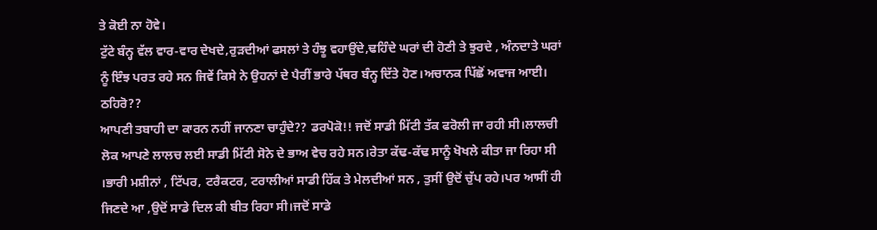ਤੇ ਕੋਈ ਨਾ ਹੋਵੇ।
ਟੁੱਟੇ ਬੰਨ੍ਹ ਵੱਲ ਵਾਰ-ਵਾਰ ਦੇਖਦੇ,ਰੁੜਦੀਆਂ ਫਸਲਾਂ ਤੇ ਹੰਝੂ ਵਹਾਉਂਦੇ,ਢਹਿੰਦੇ ਘਰਾਂ ਦੀ ਹੋਣੀ ਤੇ ਝੁਰਦੇ , ਅੰਨਦਾਤੇ ਘਰਾਂ ਨੂੰ ਇੰਝ ਪਰਤ ਰਹੇ ਸਨ ਜਿਵੇਂ ਕਿਸੇ ਨੇ ਉਹਨਾਂ ਦੇ ਪੈਰੀਂ ਭਾਰੇ ਪੱਥਰ ਬੰਨ੍ਹ ਦਿੱਤੇ ਹੋਣ।ਅਚਾਨਕ ਪਿੱਛੋਂ ਅਵਾਜ ਆਈ।
ਠਹਿਰੋ??
ਆਪਣੀ ਤਬਾਹੀ ਦਾ ਕਾਰਨ ਨਹੀਂ ਜਾਨਣਾ ਚਾਹੁੰਦੇ?? ਡਰਪੋਕੋ!! ਜਦੋਂ ਸਾਡੀ ਮਿੱਟੀ ਤੱਕ ਫਰੋਲੀ ਜਾ ਰਹੀ ਸੀ।ਲਾਲਚੀ ਲੋਕ ਆਪਣੇ ਲਾਲਚ ਲਈ ਸਾਡੀ ਮਿੱਟੀ ਸੋਨੇ ਦੇ ਭਾਅ ਵੇਚ ਰਹੇ ਸਨ।ਰੇਤਾ ਕੱਢ-ਕੱਢ ਸਾਨੂੰ ਖੋਖਲੇ ਕੀਤਾ ਜਾ ਰਿਹਾ ਸੀ ।ਭਾਰੀ ਮਸ਼ੀਨਾਂ , ਟਿੱਪਰ, ਟਰੈਕਟਰ, ਟਰਾਲੀਆਂ ਸਾਡੀ ਹਿੱਕ ਤੇ ਮੇਲਦੀਆਂ ਸਨ , ਤੁਸੀਂ ਉਦੋਂ ਚੁੱਪ ਰਹੇ।ਪਰ ਆਸੀਂ ਹੀ ਜਿਣਦੇ ਆ ,ਉਦੋਂ ਸਾਡੇ ਦਿਲ ਕੀ ਬੀਤ ਰਿਹਾ ਸੀ।ਜਦੋਂ ਸਾਡੇ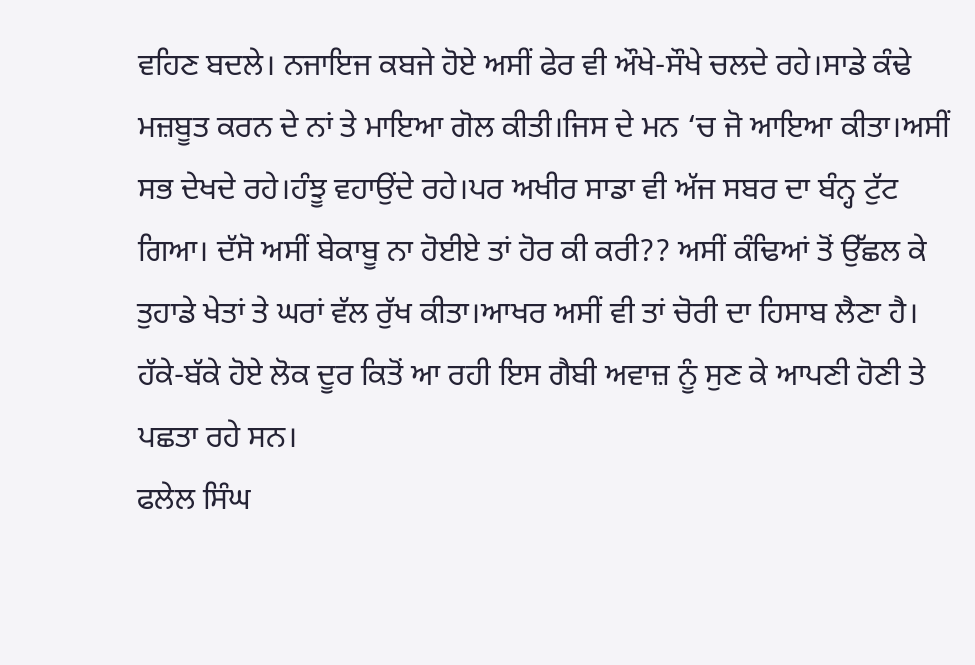ਵਹਿਣ ਬਦਲੇ। ਨਜਾਇਜ ਕਬਜੇ ਹੋਏ ਅਸੀਂ ਫੇਰ ਵੀ ਔਖੇ-ਸੌਖੇ ਚਲਦੇ ਰਹੇ।ਸਾਡੇ ਕੰਢੇ ਮਜ਼ਬੂਤ ਕਰਨ ਦੇ ਨਾਂ ਤੇ ਮਾਇਆ ਗੋਲ ਕੀਤੀ।ਜਿਸ ਦੇ ਮਨ ‘ਚ ਜੋ ਆਇਆ ਕੀਤਾ।ਅਸੀਂ ਸਭ ਦੇਖਦੇ ਰਹੇ।ਹੰਝੂ ਵਹਾਉਂਦੇ ਰਹੇ।ਪਰ ਅਖੀਰ ਸਾਡਾ ਵੀ ਅੱਜ ਸਬਰ ਦਾ ਬੰਨ੍ਹ ਟੁੱਟ ਗਿਆ। ਦੱਸੋ ਅਸੀਂ ਬੇਕਾਬੂ ਨਾ ਹੋਈਏ ਤਾਂ ਹੋਰ ਕੀ ਕਰੀ?? ਅਸੀਂ ਕੰਢਿਆਂ ਤੋਂ ਉੱਛਲ ਕੇ ਤੁਹਾਡੇ ਖੇਤਾਂ ਤੇ ਘਰਾਂ ਵੱਲ ਰੁੱਖ ਕੀਤਾ।ਆਖਰ ਅਸੀਂ ਵੀ ਤਾਂ ਚੋਰੀ ਦਾ ਹਿਸਾਬ ਲੈਣਾ ਹੈ।
ਹੱਕੇ-ਬੱਕੇ ਹੋਏ ਲੋਕ ਦੂਰ ਕਿਤੋਂ ਆ ਰਹੀ ਇਸ ਗੈਬੀ ਅਵਾਜ਼ ਨੂੰ ਸੁਣ ਕੇ ਆਪਣੀ ਹੋਣੀ ਤੇ ਪਛਤਾ ਰਹੇ ਸਨ।
ਫਲੇਲ ਸਿੰਘ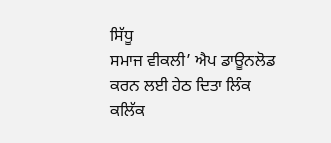ਸਿੱਧੂ
ਸਮਾਜ ਵੀਕਲੀ’ ਐਪ ਡਾਊਨਲੋਡ ਕਰਨ ਲਈ ਹੇਠ ਦਿਤਾ ਲਿੰਕ ਕਲਿੱਕ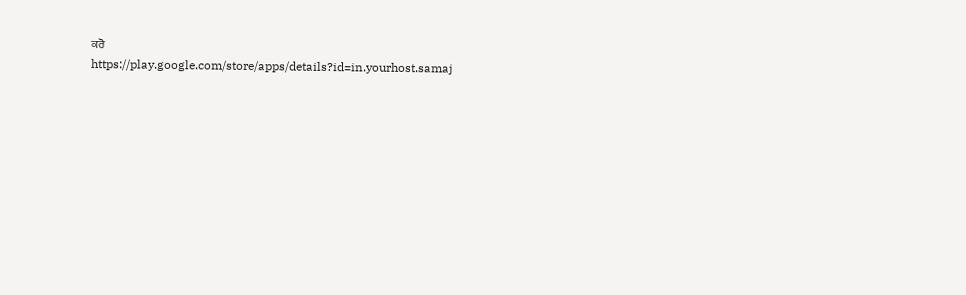ਕਰੋ
https://play.google.com/store/apps/details?id=in.yourhost.samaj